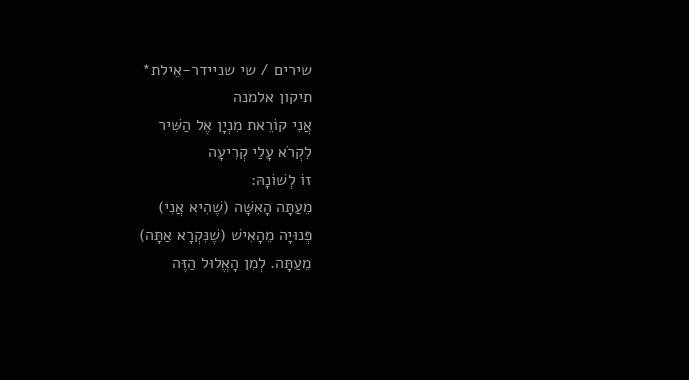שירים / שי שניידר-אֵילת*
תיקון אלמנה
אֲנִי קוֹרֵאת מִנְיָן אֶל הַשִּׁיר
לִקְרֹא עָלַי קְרִיעָה
זוֹ לְשׁוֹנָהּ:
מֵעַתָּה הָאִשָּׁה (שֶׁהִיא אֲנִי)
פְּנוּיָה מֵהָאִישׁ (שֶׁנִּקְרָא אַתָּה)
מֵעַתָּה. לְמִן הָאֱלוּל הַזֶּה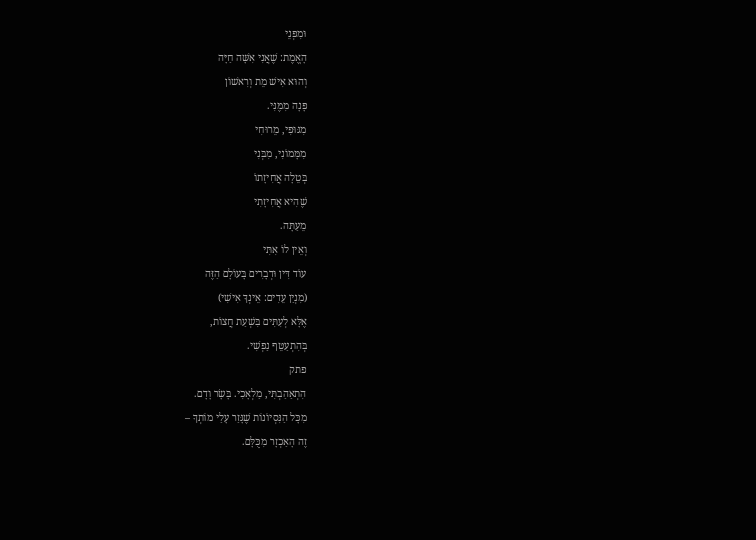וּמִפְּנֵי
הָאֱמֶת: שֶׁאֲנִי אִשָּׁה חַיָּה
וְהוּא אִישׁ מֵת וְרִאשׁוֹן
פָּנָה מִמֶּנִּי.
מִגּוּפִי, מֵרוּחִי
מִמָּמוֹנִי, מִבְּנִי
בְּטֵלָה אֲחִיזָתוֹ
שֶׁהִיא אֲחִיזָתִי
מֵעַתָּה.
וְאֵין לוֹ אִתִּי
עוֹד דִּין וּדְבָרִים בָּעוֹלָם הַזֶּה
(מִנְיַן עֵדִים: אֵינְךָ אִישִׁי)
אֶלָּא לְעִתִּים בִּשְׁעַת חֲצוֹת,
בְּהִתְעַטֵּף נַפְשִׁי.
פתק
הִתְאַהַבְתִּי, מַלְאָכִי. בָּשָׂר וָדָם.
מִכָּל הַנִּסְיוֹנוֹת שֶׁגָּזַר עָלַי מוֹתְךָ –
זֶה הָאַכְזָר מִכֻּלָּם.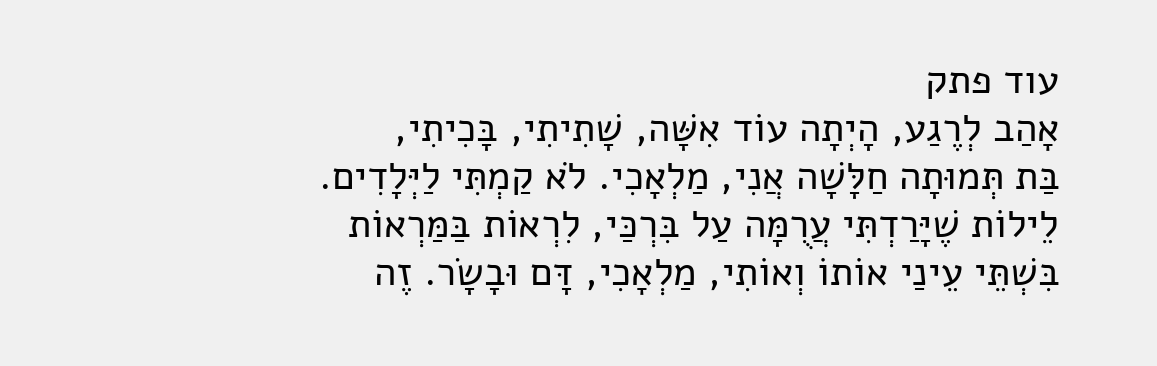עוד פתק
אָהַב לְרֶגַע, הָיְתָה עוֹד אִשָּׁה, שָׁתִיתִי, בָּכִיתִי,
בַּת תְּמוּתָה חַלָּשָׁה אֲנִי, מַלְאָכִי. לֹא קַמְתִּי לַיְּלָדִים.
לֵילוֹת שֶׁיָּרַדְתִּי עֲרֻמָּה עַל בִּרְכַּי, לִרְאוֹת בַּמַּרְאוֹת
בִּשְׁתֵּי עֵינַי אוֹתוֹ וְאוֹתִי, מַלְאָכִי, דָּם וּבָשָׂר. זֶה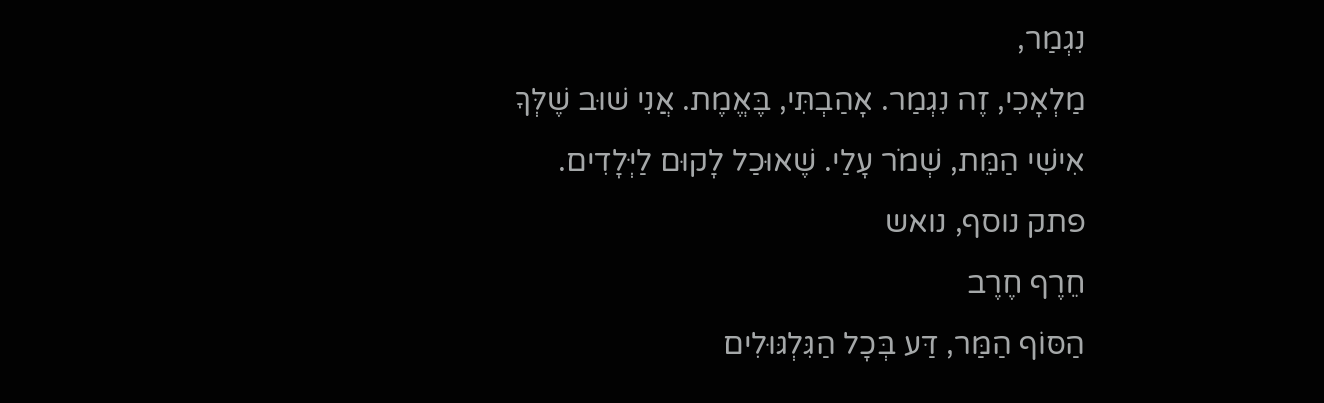נִגְמַר,
מַלְאָכִי, זֶה נִגְמַר. אָהַבְתִּי, בֶּאֱמֶת. אֲנִי שׁוּב שֶׁלְּךָ
אִישִׁי הַמֵּת, שְׁמֹר עָלַי. שֶׁאוּכַל לָקוּם לַיְּלָדִים.
פתק נוסף, נואש
חֵרֶף חֶרֶב
הַסּוֹף הַמַּר, דַּע בְּכָל הַגִּלְגּוּלִים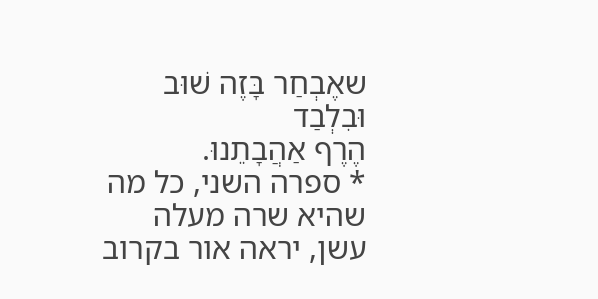שאֶבְחַר בָּזֶה שׁוּב וּבִלְבַד
הֶרֶף אַהֲבָתֵנוּ.
* ספרה השני, כל מה שהיא שרה מעלה עשן, יראה אור בקרוב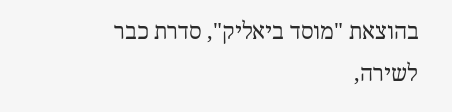בהוצאת "מוסד ביאליק", סדרת כבר
לשירה,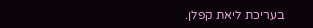בעריכת ליאת קפלן.